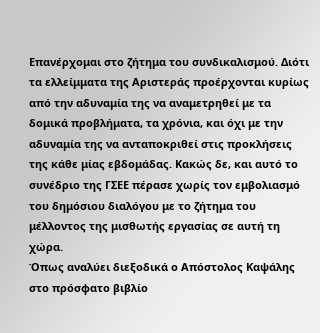Επανέρχομαι στο ζήτημα του συνδικαλισμού. Διότι τα ελλείμματα της Αριστεράς προέρχονται κυρίως από την αδυναμία της να αναμετρηθεί με τα δομικά προβλήματα, τα χρόνια, και όχι με την αδυναμία της να ανταποκριθεί στις προκλήσεις της κάθε μίας εβδομάδας. Κακώς δε, και αυτό το συνέδριο της ΓΣΕΕ πέρασε χωρίς τον εμβολιασμό του δημόσιου διαλόγου με το ζήτημα του μέλλοντος της μισθωτής εργασίας σε αυτή τη χώρα.
Όπως αναλύει διεξοδικά ο Απόστολος Καψάλης στο πρόσφατο βιβλίο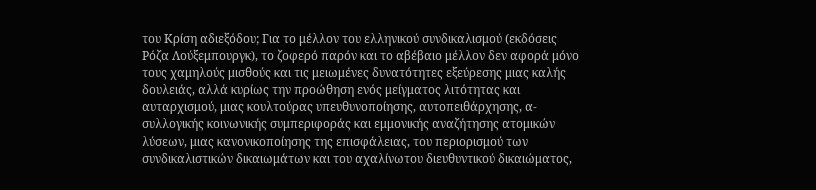του Κρίση αδιεξόδου; Για το μέλλον του ελληνικού συνδικαλισμού (εκδόσεις Ρόζα Λούξεμπουργκ), το ζοφερό παρόν και το αβέβαιο μέλλον δεν αφορά μόνο τους χαμηλούς μισθούς και τις μειωμένες δυνατότητες εξεύρεσης μιας καλής δουλειάς, αλλά κυρίως την προώθηση ενός μείγματος λιτότητας και αυταρχισμού, μιας κουλτούρας υπευθυνοποίησης, αυτοπειθάρχησης, α-συλλογικής κοινωνικής συμπεριφοράς και εμμονικής αναζήτησης ατομικών λύσεων, μιας κανονικοποίησης της επισφάλειας, του περιορισμού των συνδικαλιστικών δικαιωμάτων και του αχαλίνωτου διευθυντικού δικαιώματος,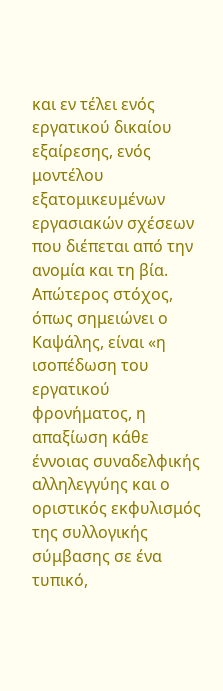και εν τέλει ενός εργατικού δικαίου εξαίρεσης, ενός μοντέλου εξατομικευμένων εργασιακών σχέσεων που διέπεται από την ανομία και τη βία. Απώτερος στόχος, όπως σημειώνει ο Καψάλης, είναι «η ισοπέδωση του εργατικού φρονήματος, η απαξίωση κάθε έννοιας συναδελφικής αλληλεγγύης και ο οριστικός εκφυλισμός της συλλογικής σύμβασης σε ένα τυπικό,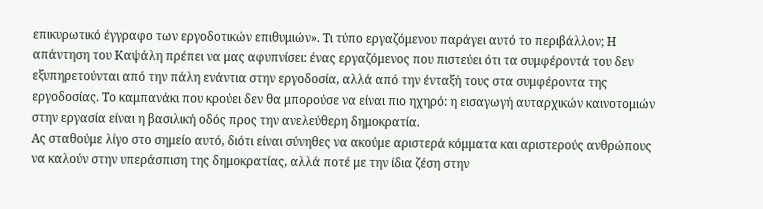επικυρωτικό έγγραφο των εργοδοτικών επιθυμιών». Τι τύπο εργαζόμενου παράγει αυτό το περιβάλλον; Η απάντηση του Καψάλη πρέπει να μας αφυπνίσει: ένας εργαζόμενος που πιστεύει ότι τα συμφέροντά του δεν εξυπηρετούνται από την πάλη ενάντια στην εργοδοσία, αλλά από την ένταξή τους στα συμφέροντα της εργοδοσίας. Το καμπανάκι που κρούει δεν θα μπορούσε να είναι πιο ηχηρό: η εισαγωγή αυταρχικών καινοτομιών στην εργασία είναι η βασιλική οδός προς την ανελεύθερη δημοκρατία.
Ας σταθούμε λίγο στο σημείο αυτό, διότι είναι σύνηθες να ακούμε αριστερά κόμματα και αριστερούς ανθρώπους να καλούν στην υπεράσπιση της δημοκρατίας, αλλά ποτέ με την ίδια ζέση στην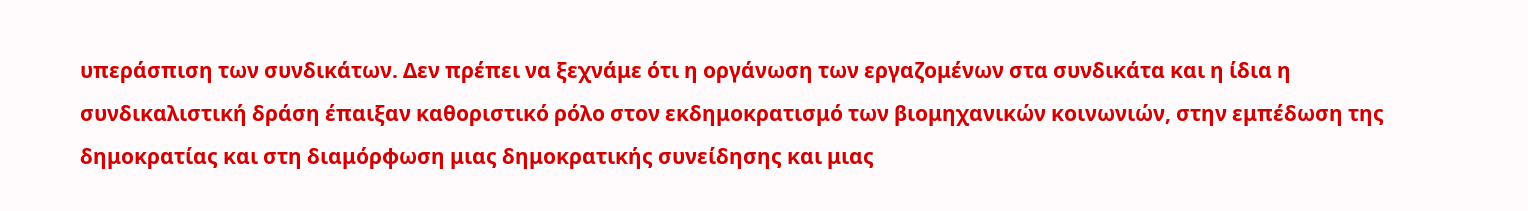υπεράσπιση των συνδικάτων. Δεν πρέπει να ξεχνάμε ότι η οργάνωση των εργαζομένων στα συνδικάτα και η ίδια η συνδικαλιστική δράση έπαιξαν καθοριστικό ρόλο στον εκδημοκρατισμό των βιομηχανικών κοινωνιών, στην εμπέδωση της δημοκρατίας και στη διαμόρφωση μιας δημοκρατικής συνείδησης και μιας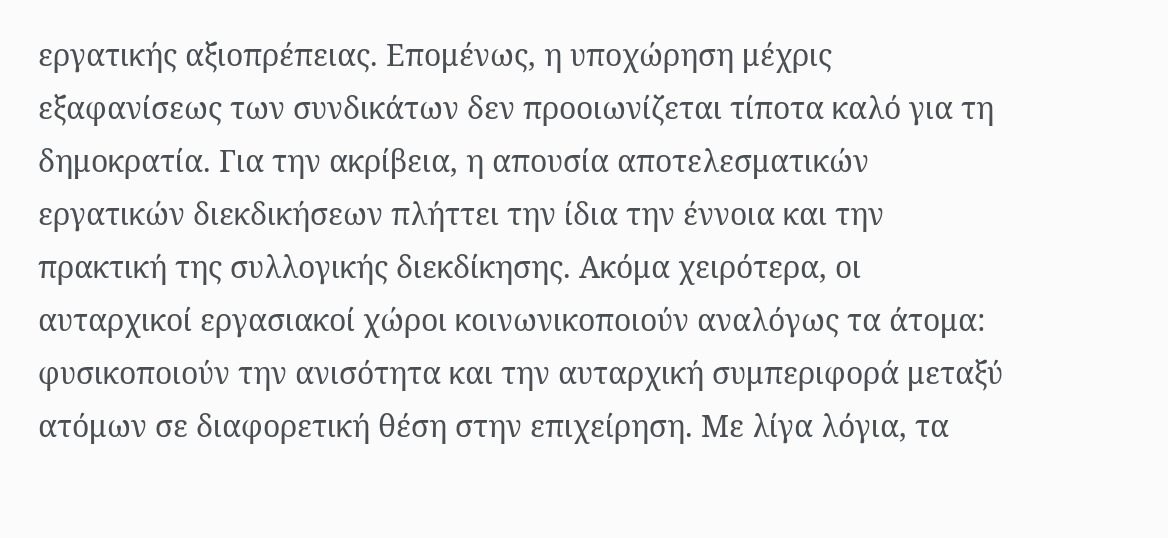εργατικής αξιοπρέπειας. Επομένως, η υποχώρηση μέχρις εξαφανίσεως των συνδικάτων δεν προοιωνίζεται τίποτα καλό για τη δημοκρατία. Για την ακρίβεια, η απουσία αποτελεσματικών εργατικών διεκδικήσεων πλήττει την ίδια την έννοια και την πρακτική της συλλογικής διεκδίκησης. Ακόμα χειρότερα, οι αυταρχικοί εργασιακοί χώροι κοινωνικοποιούν αναλόγως τα άτομα: φυσικοποιούν την ανισότητα και την αυταρχική συμπεριφορά μεταξύ ατόμων σε διαφορετική θέση στην επιχείρηση. Με λίγα λόγια, τα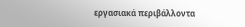εργασιακά περιβάλλοντα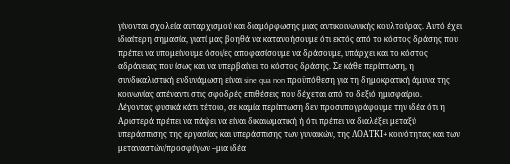γίνονται σχολεία αυταρχισμού και διαμόρφωσης μιας αντικοινωνικής κουλτούρας. Αυτό έχει ιδιαίτερη σημασία, γιατί μας βοηθά να κατανοήσουμε ότι εκτός από το κόστος δράσης που πρέπει να υπομείνουμε όσοι/ες αποφασίσουμε να δράσουμε, υπάρχει και το κόστος αδράνειας που ίσως και να υπερβαίνει το κόστος δράσης. Σε κάθε περίπτωση, η συνδικαλιστική ενδυνάμωση είναι sine qua non προϋπόθεση για τη δημοκρατική άμυνα της κοινωνίας απέναντι στις σφοδρές επιθέσεις που δέχεται από το δεξιό ημισφαίριο.
Λέγοντας φυσικά κάτι τέτοιο, σε καμία περίπτωση δεν προσυπογράφουμε την ιδέα ότι η Αριστερά πρέπει να πάψει να είναι δικαιωματική ή ότι πρέπει να διαλέξει μεταξύ υπεράσπισης της εργασίας και υπεράσπισης των γυναικών, της ΛΟΑΤΚΙ+ κοινότητας και των μεταναστών/προσφύγων –μια ιδέα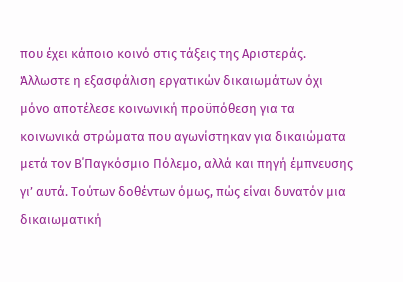που έχει κάποιο κοινό στις τάξεις της Αριστεράς. Άλλωστε η εξασφάλιση εργατικών δικαιωμάτων όχι μόνο αποτέλεσε κοινωνική προϋπόθεση για τα κοινωνικά στρώματα που αγωνίστηκαν για δικαιώματα μετά τον Β΄Παγκόσμιο Πόλεμο, αλλά και πηγή έμπνευσης γι’ αυτά. Τούτων δοθέντων όμως, πώς είναι δυνατόν μια δικαιωματική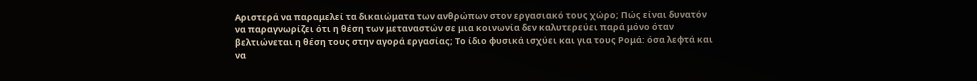Αριστερά να παραμελεί τα δικαιώματα των ανθρώπων στον εργασιακό τους χώρο; Πώς είναι δυνατόν να παραγνωρίζει ότι η θέση των μεταναστών σε μια κοινωνία δεν καλυτερεύει παρά μόνο όταν βελτιώνεται η θέση τους στην αγορά εργασίας; Το ίδιο φυσικά ισχύει και για τους Ρομά: όσα λεφτά και να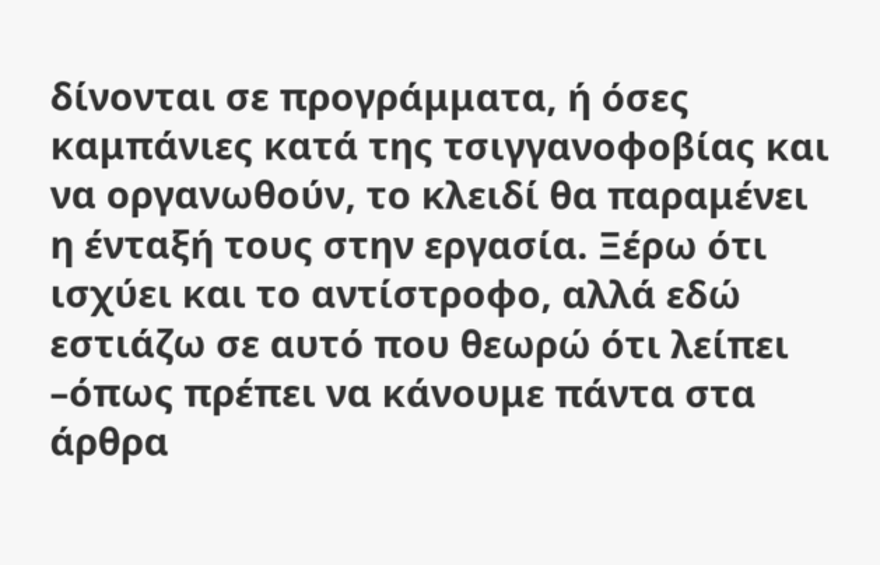δίνονται σε προγράμματα, ή όσες καμπάνιες κατά της τσιγγανοφοβίας και να οργανωθούν, το κλειδί θα παραμένει η ένταξή τους στην εργασία. Ξέρω ότι ισχύει και το αντίστροφο, αλλά εδώ εστιάζω σε αυτό που θεωρώ ότι λείπει –όπως πρέπει να κάνουμε πάντα στα άρθρα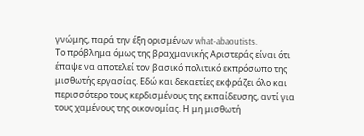γνώμης, παρά την έξη ορισμένων what-abaoutists.
Το πρόβλημα όμως της βραχμανικής Αριστεράς είναι ότι έπαψε να αποτελεί τον βασικό πολιτικό εκπρόσωπο της μισθωτής εργασίας. Εδώ και δεκαετίες εκφράζει όλο και περισσότερο τους κερδισμένους της εκπαίδευσης, αντί για τους χαμένους της οικονομίας. Η μη μισθωτή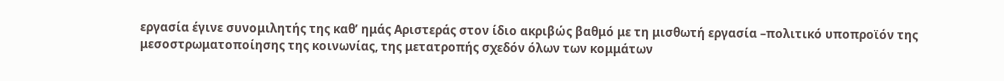εργασία έγινε συνομιλητής της καθ’ ημάς Αριστεράς στον ίδιο ακριβώς βαθμό με τη μισθωτή εργασία –πολιτικό υποπροϊόν της μεσοστρωματοποίησης της κοινωνίας, της μετατροπής σχεδόν όλων των κομμάτων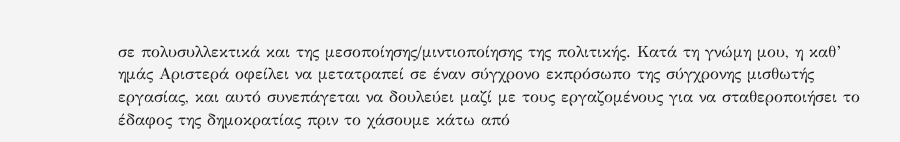σε πολυσυλλεκτικά και της μεσοποίησης/μιντιοποίησης της πολιτικής. Κατά τη γνώμη μου, η καθ’ ημάς Αριστερά οφείλει να μετατραπεί σε έναν σύγχρονο εκπρόσωπο της σύγχρονης μισθωτής εργασίας, και αυτό συνεπάγεται να δουλεύει μαζί με τους εργαζομένους για να σταθεροποιήσει το έδαφος της δημοκρατίας πριν το χάσουμε κάτω από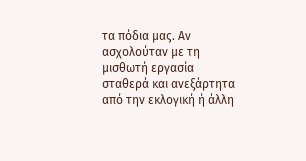τα πόδια μας. Αν ασχολούταν με τη μισθωτή εργασία σταθερά και ανεξάρτητα από την εκλογική ή άλλη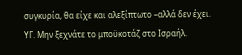συγκυρία, θα είχε και αλεξίπτωτο –αλλά δεν έχει.
ΥΓ. Μην ξεχνάτε το μποϋκοτάζ στο Ισραήλ.